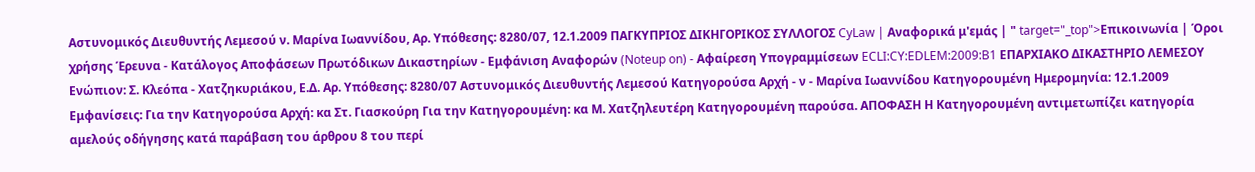Αστυνομικός Διευθυντής Λεμεσού ν. Μαρίνα Ιωαννίδου, Αρ. Υπόθεσης: 8280/07, 12.1.2009 ΠΑΓΚΥΠΡΙΟΣ ΔΙΚΗΓΟΡΙΚΟΣ ΣΥΛΛΟΓΟΣ CyLaw | Αναφορικά μ'εμάς | " target="_top">Επικοινωνία | Όροι χρήσης Έρευνα - Κατάλογος Αποφάσεων Πρωτόδικων Δικαστηρίων - Εμφάνιση Αναφορών (Noteup on) - Αφαίρεση Υπογραμμίσεων ECLI:CY:EDLEM:2009:B1 ΕΠΑΡΧΙΑΚΟ ΔΙΚΑΣΤΗΡΙΟ ΛΕΜΕΣΟΥ Ενώπιον: Σ. Κλεόπα - Χατζηκυριάκου, Ε.Δ. Αρ. Υπόθεσης: 8280/07 Αστυνομικός Διευθυντής Λεμεσού Κατηγορούσα Αρχή - ν - Μαρίνα Ιωαννίδου Κατηγορουμένη Ημερομηνία: 12.1.2009 Εμφανίσεις: Για την Κατηγορούσα Αρχή: κα Στ. Γιασκούρη Για την Κατηγορουμένη: κα Μ. Χατζηλευτέρη Κατηγορουμένη παρούσα. ΑΠΟΦΑΣΗ Η Κατηγορουμένη αντιμετωπίζει κατηγορία αμελούς οδήγησης κατά παράβαση του άρθρου 8 του περί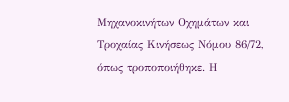Μηχανοκινήτων Οχημάτων και Τροχαίας Κινήσεως Νόμου 86/72, όπως τροποποιήθηκε. Η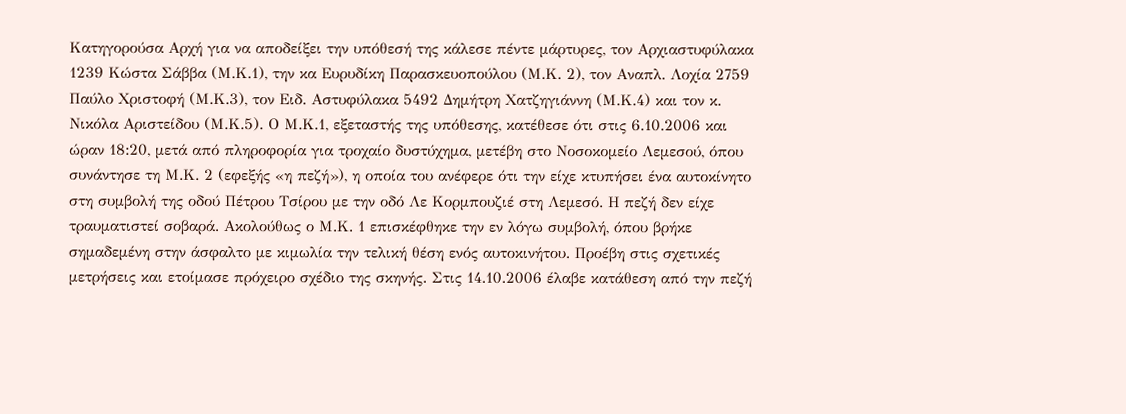Κατηγορούσα Αρχή για να αποδείξει την υπόθεσή της κάλεσε πέντε μάρτυρες, τον Αρχιαστυφύλακα 1239 Κώστα Σάββα (Μ.Κ.1), την κα Ευρυδίκη Παρασκευοπούλου (Μ.Κ. 2), τον Αναπλ. Λοχία 2759 Παύλο Χριστοφή (Μ.Κ.3), τον Ειδ. Αστυφύλακα 5492 Δημήτρη Χατζηγιάννη (Μ.Κ.4) και τον κ. Νικόλα Αριστείδου (Μ.Κ.5). Ο Μ.Κ.1, εξεταστής της υπόθεσης, κατέθεσε ότι στις 6.10.2006 και ώραν 18:20, μετά από πληροφορία για τροχαίο δυστύχημα, μετέβη στο Νοσοκομείο Λεμεσού, όπου συνάντησε τη Μ.Κ. 2 (εφεξής «η πεζή»), η οποία του ανέφερε ότι την είχε κτυπήσει ένα αυτοκίνητο στη συμβολή της οδού Πέτρου Τσίρου με την οδό Λε Κορμπουζιέ στη Λεμεσό. Η πεζή δεν είχε τραυματιστεί σοβαρά. Ακολούθως ο Μ.Κ. 1 επισκέφθηκε την εν λόγω συμβολή, όπου βρήκε σημαδεμένη στην άσφαλτο με κιμωλία την τελική θέση ενός αυτοκινήτου. Προέβη στις σχετικές μετρήσεις και ετοίμασε πρόχειρο σχέδιο της σκηνής. Στις 14.10.2006 έλαβε κατάθεση από την πεζή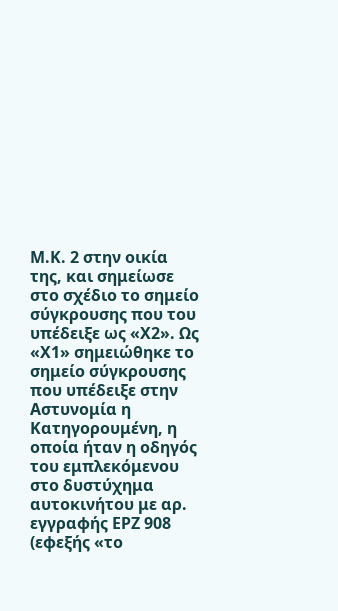Μ.Κ. 2 στην οικία της, και σημείωσε στο σχέδιο το σημείο σύγκρουσης που του υπέδειξε ως «Χ2». Ως «Χ1» σημειώθηκε το σημείο σύγκρουσης που υπέδειξε στην Αστυνομία η Κατηγορουμένη, η οποία ήταν η οδηγός του εμπλεκόμενου στο δυστύχημα αυτοκινήτου με αρ. εγγραφής ΕΡΖ 908 (εφεξής «το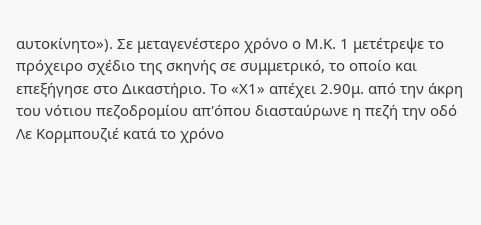αυτοκίνητο»). Σε μεταγενέστερο χρόνο ο Μ.Κ. 1 μετέτρεψε το πρόχειρο σχέδιο της σκηνής σε συμμετρικό, το οποίο και επεξήγησε στο Δικαστήριο. Το «Χ1» απέχει 2.90μ. από την άκρη του νότιου πεζοδρομίου απ'όπου διασταύρωνε η πεζή την οδό Λε Κορμπουζιέ κατά το χρόνο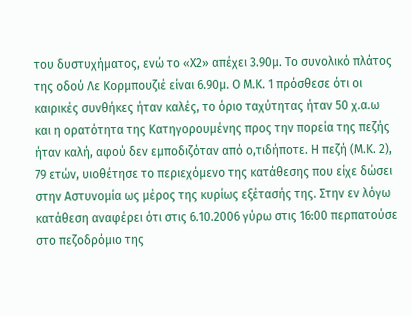του δυστυχήματος, ενώ το «Χ2» απέχει 3.90μ. Το συνολικό πλάτος της οδού Λε Κορμπουζιέ είναι 6.90μ. Ο Μ.Κ. 1 πρόσθεσε ότι οι καιρικές συνθήκες ήταν καλές, το όριο ταχύτητας ήταν 50 χ.α.ω και η ορατότητα της Κατηγορουμένης προς την πορεία της πεζής ήταν καλή, αφού δεν εμποδιζόταν από ο,τιδήποτε. Η πεζή (Μ.Κ. 2), 79 ετών, υιοθέτησε το περιεχόμενο της κατάθεσης που είχε δώσει στην Αστυνομία ως μέρος της κυρίως εξέτασής της. Στην εν λόγω κατάθεση αναφέρει ότι στις 6.10.2006 γύρω στις 16:00 περπατούσε στο πεζοδρόμιο της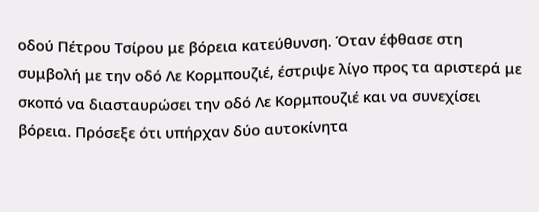οδού Πέτρου Τσίρου με βόρεια κατεύθυνση. Όταν έφθασε στη συμβολή με την οδό Λε Κορμπουζιέ, έστριψε λίγο προς τα αριστερά με σκοπό να διασταυρώσει την οδό Λε Κορμπουζιέ και να συνεχίσει βόρεια. Πρόσεξε ότι υπήρχαν δύο αυτοκίνητα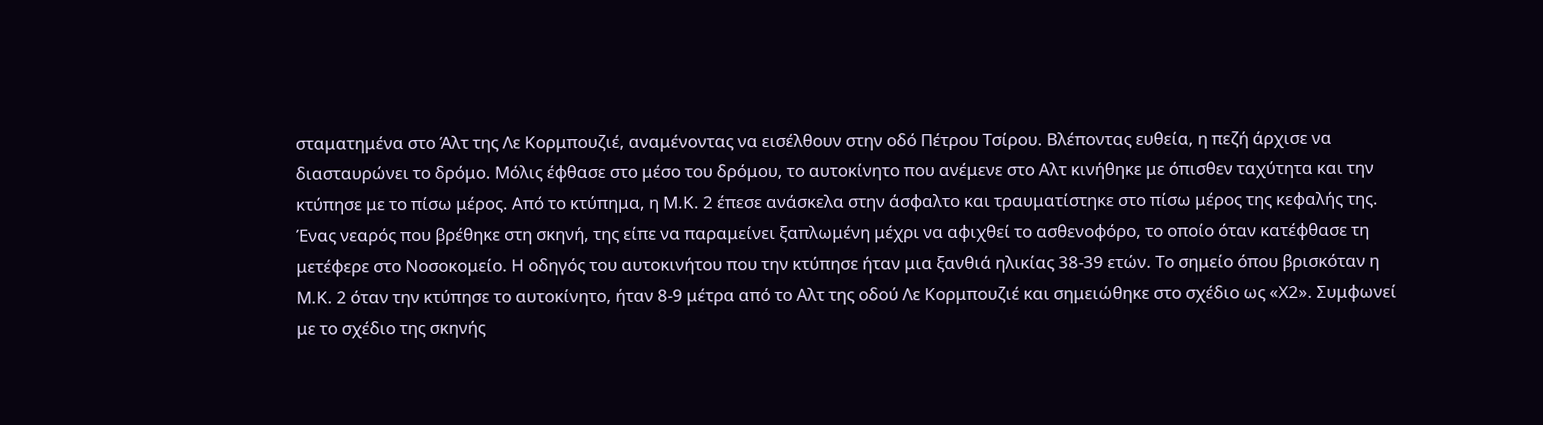σταματημένα στο Άλτ της Λε Κορμπουζιέ, αναμένοντας να εισέλθουν στην οδό Πέτρου Τσίρου. Βλέποντας ευθεία, η πεζή άρχισε να διασταυρώνει το δρόμο. Μόλις έφθασε στο μέσο του δρόμου, το αυτοκίνητο που ανέμενε στο Αλτ κινήθηκε με όπισθεν ταχύτητα και την κτύπησε με το πίσω μέρος. Από το κτύπημα, η Μ.Κ. 2 έπεσε ανάσκελα στην άσφαλτο και τραυματίστηκε στο πίσω μέρος της κεφαλής της. Ένας νεαρός που βρέθηκε στη σκηνή, της είπε να παραμείνει ξαπλωμένη μέχρι να αφιχθεί το ασθενοφόρο, το οποίο όταν κατέφθασε τη μετέφερε στο Νοσοκομείο. Η οδηγός του αυτοκινήτου που την κτύπησε ήταν μια ξανθιά ηλικίας 38-39 ετών. Το σημείο όπου βρισκόταν η Μ.Κ. 2 όταν την κτύπησε το αυτοκίνητο, ήταν 8-9 μέτρα από το Αλτ της οδού Λε Κορμπουζιέ και σημειώθηκε στο σχέδιο ως «Χ2». Συμφωνεί με το σχέδιο της σκηνής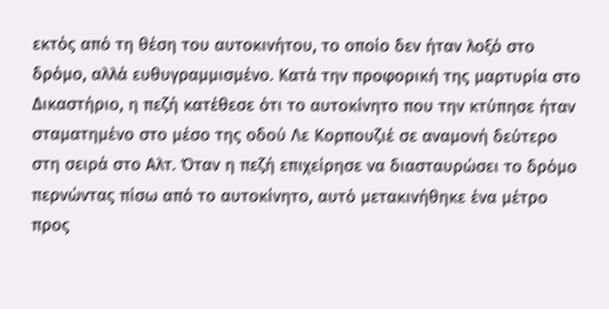εκτός από τη θέση του αυτοκινήτου, το οποίο δεν ήταν λοξό στο δρόμο, αλλά ευθυγραμμισμένο. Κατά την προφορική της μαρτυρία στο Δικαστήριο, η πεζή κατέθεσε ότι το αυτοκίνητο που την κτύπησε ήταν σταματημένο στο μέσο της οδού Λε Κορπουζιέ σε αναμονή δεύτερο στη σειρά στο Αλτ. Όταν η πεζή επιχείρησε να διασταυρώσει το δρόμο περνώντας πίσω από το αυτοκίνητο, αυτό μετακινήθηκε ένα μέτρο προς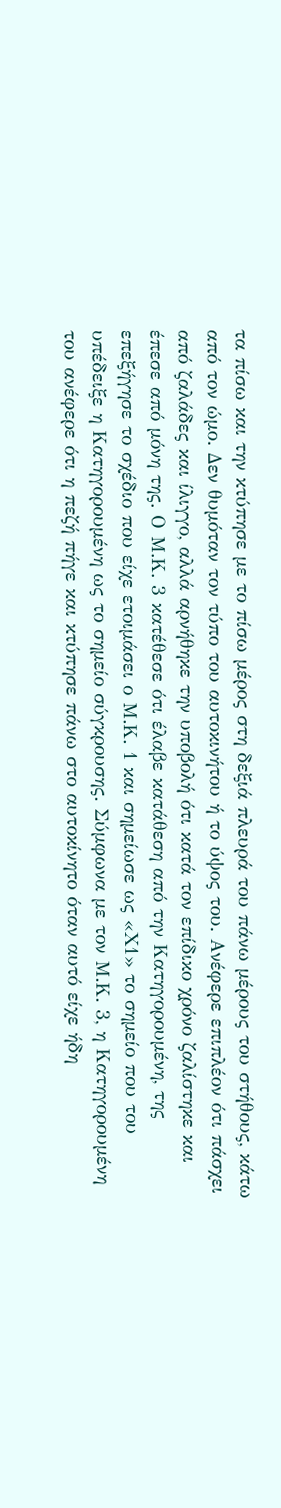τα πίσω και την κτύπησε με το πίσω μέρος στη δεξιά πλευρά του πάνω μέρους του στήθους, κάτω από τον ώμο. Δεν θυμόταν τον τύπο του αυτοκινήτου ή το ύψος του. Ανέφερε επιπλέον ότι πάσχει από ζαλάδες και ίλιγγο, αλλά αρνήθηκε την υποβολή ότι κατά τον επίδικο χρόνο ζαλίστηκε και έπεσε από μόνη της. Ο Μ.Κ. 3 κατέθεσε ότι έλαβε κατάθεση από την Κατηγορουμένη, της επεξήγησε το σχέδιο που είχε ετοιμάσει ο Μ.Κ. 1 και σημείωσε ως «Χ1» το σημείο που του υπέδειξε η Κατηγορουμένη ως το σημείο σύγκρουσης. Σύμφωνα με τον Μ.Κ. 3, η Κατηγορουμένη του ανέφερε ότι η πεζή πήγε και κτύπησε πάνω στο αυτοκίνητο όταν αυτό είχε ήδη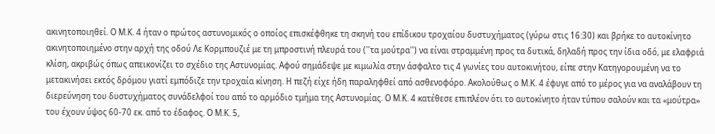ακινητοποιηθεί. Ο Μ.Κ. 4 ήταν ο πρώτος αστυνομικός ο οποίος επισκέφθηκε τη σκηνή του επίδικου τροχαίου δυστυχήματος (γύρω στις 16:30) και βρήκε το αυτοκίνητο ακινητοποιημένο στην αρχή της οδού Λε Κορμπουζιέ με τη μπροστινή πλευρά του (''τα μούτρα'') να είναι στραμμένη προς τα δυτικά, δηλαδή προς την ίδια οδό, με ελαφριά κλίση, ακριβώς όπως απεικονίζει το σχέδιο της Αστυνομίας. Αφού σημάδεψε με κιμωλία στην άσφαλτο τις 4 γωνίες του αυτοκινήτου, είπε στην Κατηγορουμένη να το μετακινήσει εκτός δρόμου γιατί εμπόδιζε την τροχαία κίνηση. Η πεζή είχε ήδη παραληφθεί από ασθενοφόρο. Ακολούθως ο Μ.Κ. 4 έφυγε από το μέρος για να αναλάβουν τη διερεύνηση του δυστυχήματος συνάδελφοί του από το αρμόδιο τμήμα της Αστυνομίας. Ο Μ.Κ. 4 κατέθεσε επιπλέον ότι το αυτοκίνητο ήταν τύπου σαλούν και τα «μούτρα» του έχουν ύψος 60-70 εκ. από το έδαφος. Ο Μ.Κ. 5,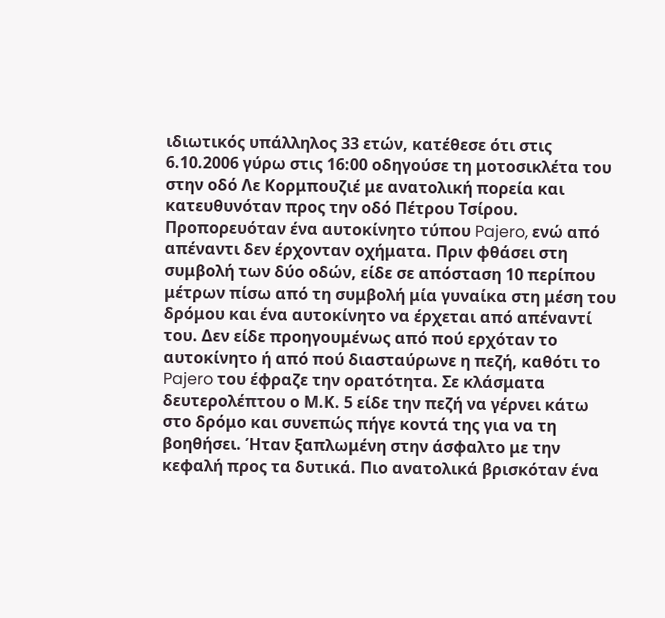ιδιωτικός υπάλληλος 33 ετών, κατέθεσε ότι στις 6.10.2006 γύρω στις 16:00 οδηγούσε τη μοτοσικλέτα του στην οδό Λε Κορμπουζιέ με ανατολική πορεία και κατευθυνόταν προς την οδό Πέτρου Τσίρου. Προπορευόταν ένα αυτοκίνητο τύπου Pajero, ενώ από απέναντι δεν έρχονταν οχήματα. Πριν φθάσει στη συμβολή των δύο οδών, είδε σε απόσταση 10 περίπου μέτρων πίσω από τη συμβολή μία γυναίκα στη μέση του δρόμου και ένα αυτοκίνητο να έρχεται από απέναντί του. Δεν είδε προηγουμένως από πού ερχόταν το αυτοκίνητο ή από πού διασταύρωνε η πεζή, καθότι το Pajero του έφραζε την ορατότητα. Σε κλάσματα δευτερολέπτου ο Μ.Κ. 5 είδε την πεζή να γέρνει κάτω στο δρόμο και συνεπώς πήγε κοντά της για να τη βοηθήσει. Ήταν ξαπλωμένη στην άσφαλτο με την κεφαλή προς τα δυτικά. Πιο ανατολικά βρισκόταν ένα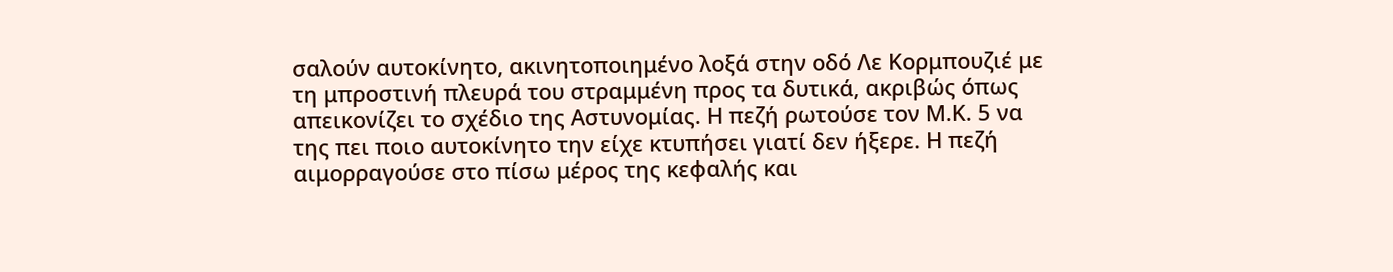σαλούν αυτοκίνητο, ακινητοποιημένο λοξά στην οδό Λε Κορμπουζιέ με τη μπροστινή πλευρά του στραμμένη προς τα δυτικά, ακριβώς όπως απεικονίζει το σχέδιο της Αστυνομίας. Η πεζή ρωτούσε τον Μ.Κ. 5 να της πει ποιο αυτοκίνητο την είχε κτυπήσει γιατί δεν ήξερε. Η πεζή αιμορραγούσε στο πίσω μέρος της κεφαλής και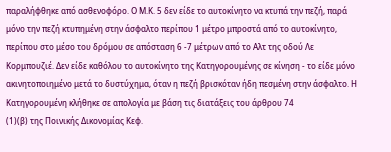παραλήφθηκε από ασθενοφόρο. Ο Μ.Κ. 5 δεν είδε το αυτοκίνητο να κτυπά την πεζή, παρά μόνο την πεζή κτυπημένη στην άσφαλτο περίπου 1 μέτρο μπροστά από το αυτοκίνητο, περίπου στο μέσο του δρόμου σε απόσταση 6 -7 μέτρων από το Αλτ της οδού Λε Κορμπουζιέ. Δεν είδε καθόλου το αυτοκίνητο της Κατηγορουμένης σε κίνηση - το είδε μόνο ακινητοποιημένο μετά το δυστύχημα, όταν η πεζή βρισκόταν ήδη πεσμένη στην άσφαλτο. Η Κατηγορουμένη κλήθηκε σε απολογία με βάση τις διατάξεις του άρθρου 74
(1)(β) της Ποινικής Δικονομίας Κεφ.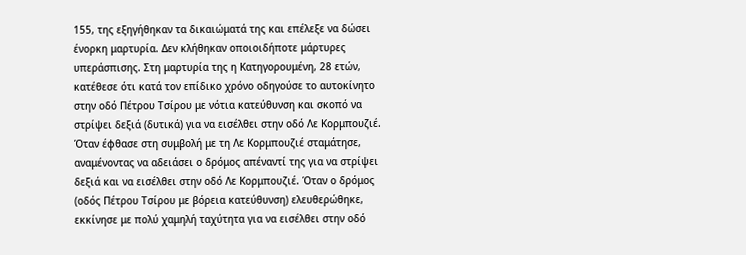155, της εξηγήθηκαν τα δικαιώματά της και επέλεξε να δώσει ένορκη μαρτυρία. Δεν κλήθηκαν οποιοιδήποτε μάρτυρες υπεράσπισης. Στη μαρτυρία της η Κατηγορουμένη, 28 ετών, κατέθεσε ότι κατά τον επίδικο χρόνο οδηγούσε το αυτοκίνητο στην οδό Πέτρου Τσίρου με νότια κατεύθυνση και σκοπό να στρίψει δεξιά (δυτικά) για να εισέλθει στην οδό Λε Κορμπουζιέ. Όταν έφθασε στη συμβολή με τη Λε Κορμπουζιέ σταμάτησε, αναμένοντας να αδειάσει ο δρόμος απέναντί της για να στρίψει δεξιά και να εισέλθει στην οδό Λε Κορμπουζιέ. Όταν ο δρόμος (οδός Πέτρου Τσίρου με βόρεια κατεύθυνση) ελευθερώθηκε, εκκίνησε με πολύ χαμηλή ταχύτητα για να εισέλθει στην οδό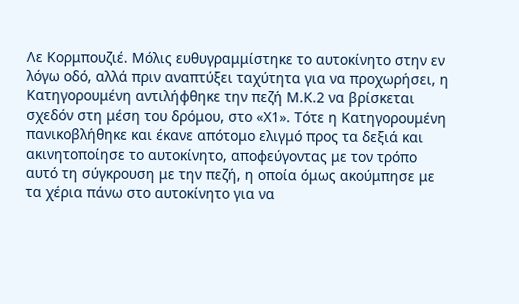Λε Κορμπουζιέ. Μόλις ευθυγραμμίστηκε το αυτοκίνητο στην εν λόγω οδό, αλλά πριν αναπτύξει ταχύτητα για να προχωρήσει, η Κατηγορουμένη αντιλήφθηκε την πεζή Μ.Κ.2 να βρίσκεται σχεδόν στη μέση του δρόμου, στο «Χ1». Τότε η Κατηγορουμένη πανικοβλήθηκε και έκανε απότομο ελιγμό προς τα δεξιά και ακινητοποίησε το αυτοκίνητο, αποφεύγοντας με τον τρόπο αυτό τη σύγκρουση με την πεζή, η οποία όμως ακούμπησε με τα χέρια πάνω στο αυτοκίνητο για να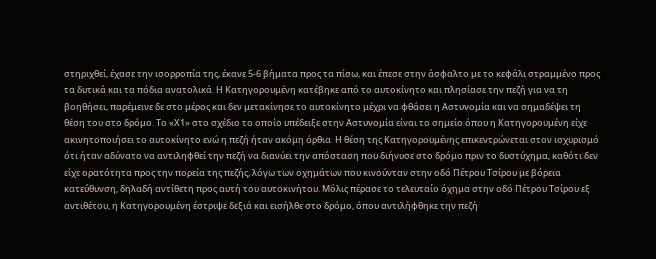στηριχθεί, έχασε την ισορροπία της, έκανε 5-6 βήματα προς τα πίσω, και έπεσε στην άσφαλτο με το κεφάλι στραμμένο προς τα δυτικά και τα πόδια ανατολικά. Η Κατηγορουμένη κατέβηκε από το αυτοκίνητο και πλησίασε την πεζή για να τη βοηθήσει, παρέμεινε δε στο μέρος και δεν μετακίνησε το αυτοκίνητο μέχρι να φθάσει η Αστυνομία και να σημαδέψει τη θέση του στο δρόμο. Το «Χ1» στο σχέδιο το οποίο υπέδειξε στην Αστυνομία είναι το σημείο όπου η Κατηγορουμένη είχε ακινητοποιήσει το αυτοκίνητο ενώ η πεζή ήταν ακόμη όρθια. Η θέση της Κατηγορουμένης επικεντρώνεται στον ισχυρισμό ότι ήταν αδύνατο να αντιληφθεί την πεζή να διανύει την απόσταση που διήνυσε στο δρόμο πριν το δυστύχημα, καθότι δεν είχε ορατότητα προς την πορεία της πεζής, λόγω των οχημάτων που κινούνταν στην οδό Πέτρου Τσίρου με βόρεια κατεύθυνση, δηλαδή αντίθετη προς αυτή του αυτοκινήτου. Μόλις πέρασε το τελευταίο όχημα στην οδό Πέτρου Τσίρου εξ αντιθέτου, η Κατηγορουμένη έστριψε δεξιά και εισήλθε στο δρόμο, όπου αντιλήφθηκε την πεζή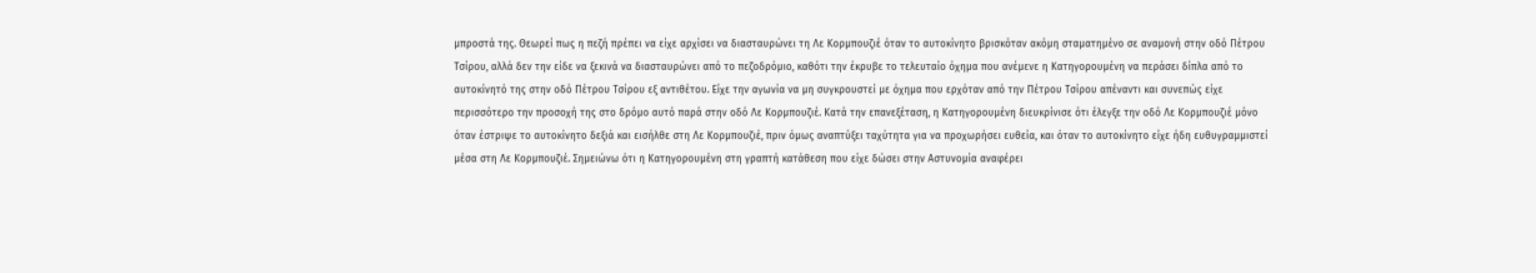μπροστά της. Θεωρεί πως η πεζή πρέπει να είχε αρχίσει να διασταυρώνει τη Λε Κορμπουζιέ όταν το αυτοκίνητο βρισκόταν ακόμη σταματημένο σε αναμονή στην οδό Πέτρου Τσίρου, αλλά δεν την είδε να ξεκινά να διασταυρώνει από το πεζοδρόμιο, καθότι την έκρυβε το τελευταίο όχημα που ανέμενε η Κατηγορουμένη να περάσει δίπλα από το αυτοκίνητό της στην οδό Πέτρου Τσίρου εξ αντιθέτου. Είχε την αγωνία να μη συγκρουστεί με όχημα που ερχόταν από την Πέτρου Τσίρου απέναντι και συνεπώς είχε περισσότερο την προσοχή της στο δρόμο αυτό παρά στην οδό Λε Κορμπουζιέ. Κατά την επανεξέταση, η Κατηγορουμένη διευκρίνισε ότι έλεγξε την οδό Λε Κορμπουζιέ μόνο όταν έστριψε το αυτοκίνητο δεξιά και εισήλθε στη Λε Κορμπουζιέ, πριν όμως αναπτύξει ταχύτητα για να προχωρήσει ευθεία, και όταν το αυτοκίνητο είχε ήδη ευθυγραμμιστεί μέσα στη Λε Κορμπουζιέ. Σημειώνω ότι η Κατηγορουμένη στη γραπτή κατάθεση που είχε δώσει στην Αστυνομία αναφέρει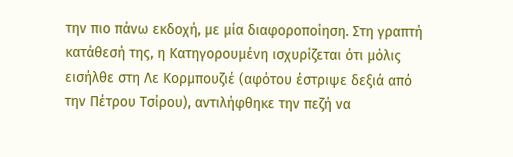την πιο πάνω εκδοχή, με μία διαφοροποίηση. Στη γραπτή κατάθεσή της, η Κατηγορουμένη ισχυρίζεται ότι μόλις εισήλθε στη Λε Κορμπουζιέ (αφότου έστριψε δεξιά από την Πέτρου Τσίρου), αντιλήφθηκε την πεζή να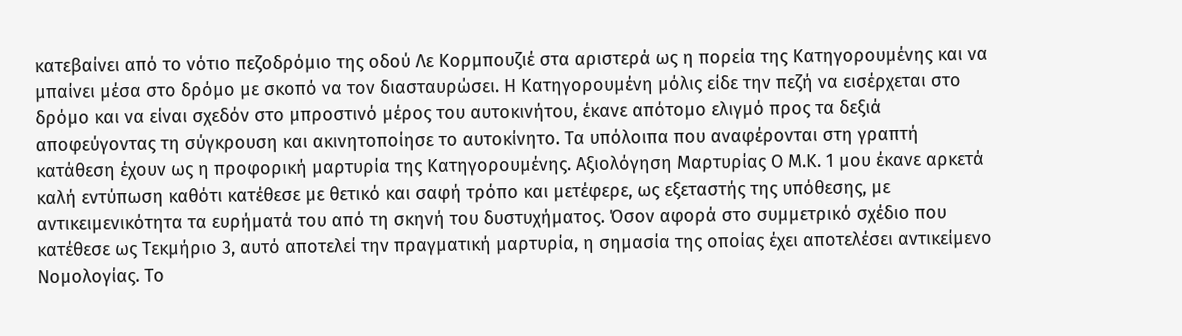κατεβαίνει από το νότιο πεζοδρόμιο της οδού Λε Κορμπουζιέ στα αριστερά ως η πορεία της Κατηγορουμένης και να μπαίνει μέσα στο δρόμο με σκοπό να τον διασταυρώσει. Η Κατηγορουμένη μόλις είδε την πεζή να εισέρχεται στο δρόμο και να είναι σχεδόν στο μπροστινό μέρος του αυτοκινήτου, έκανε απότομο ελιγμό προς τα δεξιά αποφεύγοντας τη σύγκρουση και ακινητοποίησε το αυτοκίνητο. Τα υπόλοιπα που αναφέρονται στη γραπτή κατάθεση έχουν ως η προφορική μαρτυρία της Κατηγορουμένης. Αξιολόγηση Μαρτυρίας Ο Μ.Κ. 1 μου έκανε αρκετά καλή εντύπωση καθότι κατέθεσε με θετικό και σαφή τρόπο και μετέφερε, ως εξεταστής της υπόθεσης, με αντικειμενικότητα τα ευρήματά του από τη σκηνή του δυστυχήματος. Όσον αφορά στο συμμετρικό σχέδιο που κατέθεσε ως Τεκμήριο 3, αυτό αποτελεί την πραγματική μαρτυρία, η σημασία της οποίας έχει αποτελέσει αντικείμενο Νομολογίας. Το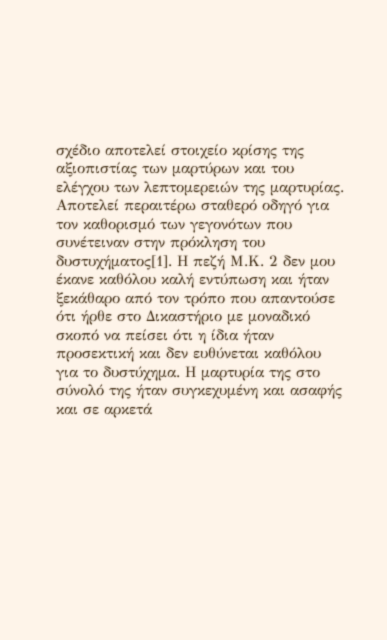σχέδιο αποτελεί στοιχείο κρίσης της αξιοπιστίας των μαρτύρων και του ελέγχου των λεπτομερειών της μαρτυρίας. Αποτελεί περαιτέρω σταθερό οδηγό για τον καθορισμό των γεγονότων που συνέτειναν στην πρόκληση του δυστυχήματος[1]. Η πεζή Μ.Κ. 2 δεν μου έκανε καθόλου καλή εντύπωση και ήταν ξεκάθαρο από τον τρόπο που απαντούσε ότι ήρθε στο Δικαστήριο με μοναδικό σκοπό να πείσει ότι η ίδια ήταν προσεκτική και δεν ευθύνεται καθόλου για το δυστύχημα. Η μαρτυρία της στο σύνολό της ήταν συγκεχυμένη και ασαφής και σε αρκετά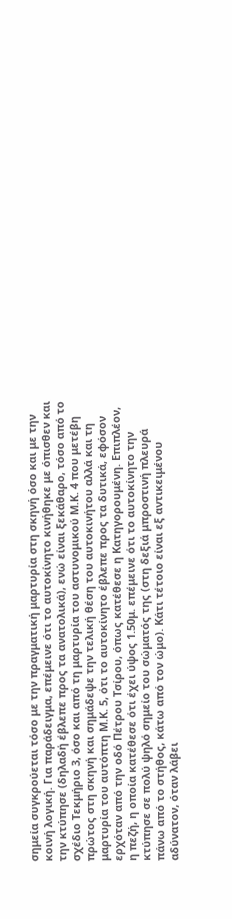σημεία συγκρούεται τόσο με την πραγματική μαρτυρία στη σκηνή όσο και με την κοινή λογική. Για παράδειγμα, επέμεινε ότι το αυτοκίνητο κινήθηκε με όπισθεν και την κτύπησε (δηλαδή έβλεπε προς τα ανατολικά), ενώ είναι ξεκάθαρο, τόσο από το σχέδιο Τεκμήριο 3, όσο και από τη μαρτυρία του αστυνομικού Μ.Κ. 4 που μετέβη πρώτος στη σκηνή και σημάδεψε την τελική θέση του αυτοκινήτου αλλά και τη μαρτυρία του αυτόπτη Μ.Κ. 5, ότι το αυτοκίνητο έβλεπε προς τα δυτικά, εφόσον ερχόταν από την οδό Πέτρου Τσίρου, όπως κατέθεσε η Κατηγορουμένη. Επιπλέον, η πεζή, η οποία κατέθεσε ότι έχει ύψος 1.50μ. επέμεινε ότι το αυτοκίνητο την κτύπησε σε πολύ ψηλό σημείο του σώματός της (στη δεξιά μπροστινή πλευρά πάνω από το στήθος, κάτω από τον ώμο). Κάτι τέτοιο είναι εξ αντικειμένου αδύνατον, όταν λάβει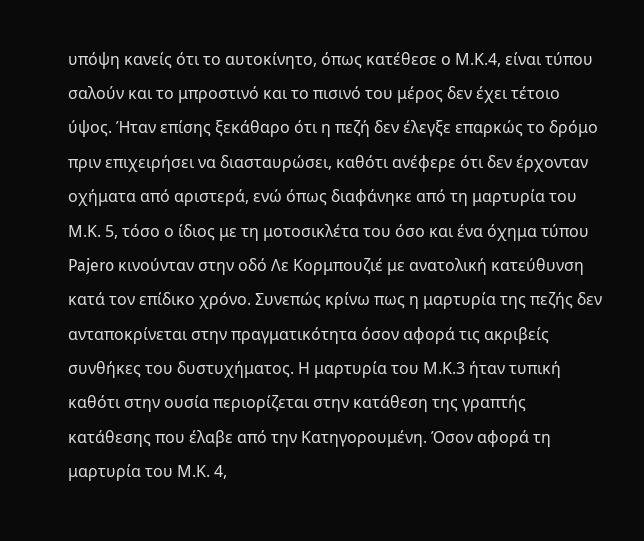υπόψη κανείς ότι το αυτοκίνητο, όπως κατέθεσε ο Μ.Κ.4, είναι τύπου σαλούν και το μπροστινό και το πισινό του μέρος δεν έχει τέτοιο ύψος. Ήταν επίσης ξεκάθαρο ότι η πεζή δεν έλεγξε επαρκώς το δρόμο πριν επιχειρήσει να διασταυρώσει, καθότι ανέφερε ότι δεν έρχονταν οχήματα από αριστερά, ενώ όπως διαφάνηκε από τη μαρτυρία του Μ.Κ. 5, τόσο ο ίδιος με τη μοτοσικλέτα του όσο και ένα όχημα τύπου Pajero κινούνταν στην οδό Λε Κορμπουζιέ με ανατολική κατεύθυνση κατά τον επίδικο χρόνο. Συνεπώς κρίνω πως η μαρτυρία της πεζής δεν ανταποκρίνεται στην πραγματικότητα όσον αφορά τις ακριβείς συνθήκες του δυστυχήματος. Η μαρτυρία του Μ.Κ.3 ήταν τυπική καθότι στην ουσία περιορίζεται στην κατάθεση της γραπτής κατάθεσης που έλαβε από την Κατηγορουμένη. Όσον αφορά τη μαρτυρία του Μ.Κ. 4,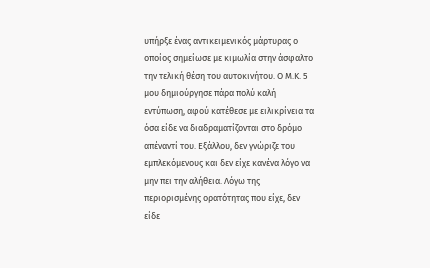υπήρξε ένας αντικειμενικός μάρτυρας ο οποίος σημείωσε με κιμωλία στην άσφαλτο την τελική θέση του αυτοκινήτου. Ο Μ.Κ. 5 μου δημιούργησε πάρα πολύ καλή εντύπωση, αφού κατέθεσε με ειλικρίνεια τα όσα είδε να διαδραματίζονται στο δρόμο απέναντί του. Εξάλλου, δεν γνώριζε του εμπλεκόμενους και δεν είχε κανένα λόγο να μην πει την αλήθεια. Λόγω της περιορισμένης ορατότητας που είχε, δεν είδε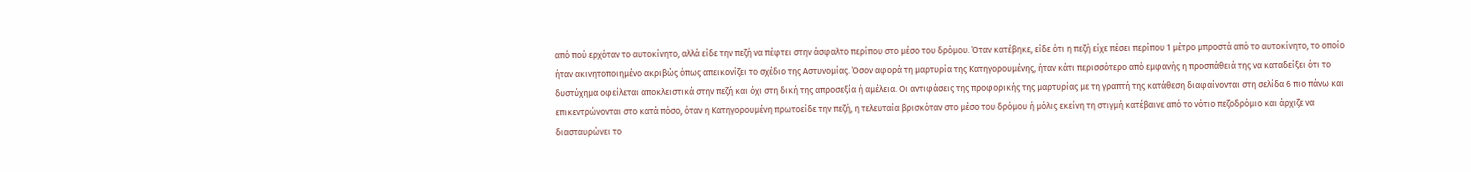από πού ερχόταν το αυτοκίνητο, αλλά είδε την πεζή να πέφτει στην άσφαλτο περίπου στο μέσο του δρόμου. Όταν κατέβηκε, είδε ότι η πεζή είχε πέσει περίπου 1 μέτρο μπροστά από το αυτοκίνητο, το οποίο ήταν ακινητοποιημένο ακριβώς όπως απεικονίζει το σχέδιο της Αστυνομίας. Όσον αφορά τη μαρτυρία της Κατηγορουμένης, ήταν κάτι περισσότερο από εμφανής η προσπάθειά της να καταδείξει ότι το δυστύχημα οφείλεται αποκλειστικά στην πεζή και όχι στη δική της απροσεξία ή αμέλεια. Οι αντιφάσεις της προφορικής της μαρτυρίας με τη γραπτή της κατάθεση διαφαίνονται στη σελίδα 6 πιο πάνω και επικεντρώνονται στο κατά πόσο, όταν η Κατηγορουμένη πρωτοείδε την πεζή, η τελευταία βρισκόταν στο μέσο του δρόμου ή μόλις εκείνη τη στιγμή κατέβαινε από το νότιο πεζοδρόμιο και άρχιζε να διασταυρώνει το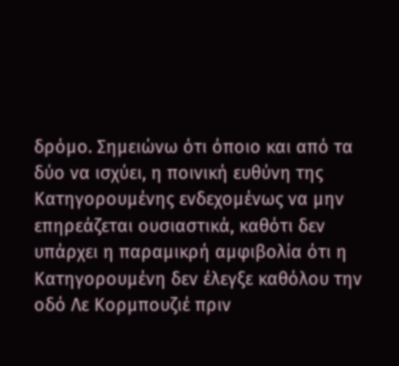δρόμο. Σημειώνω ότι όποιο και από τα δύο να ισχύει, η ποινική ευθύνη της Κατηγορουμένης ενδεχομένως να μην επηρεάζεται ουσιαστικά, καθότι δεν υπάρχει η παραμικρή αμφιβολία ότι η Κατηγορουμένη δεν έλεγξε καθόλου την οδό Λε Κορμπουζιέ πριν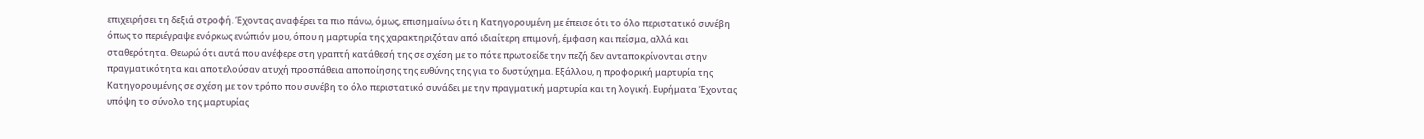επιχειρήσει τη δεξιά στροφή. Έχοντας αναφέρει τα πιο πάνω, όμως, επισημαίνω ότι η Κατηγορουμένη με έπεισε ότι το όλο περιστατικό συνέβη όπως το περιέγραψε ενόρκως ενώπιόν μου, όπου η μαρτυρία της χαρακτηριζόταν από ιδιαίτερη επιμονή, έμφαση και πείσμα, αλλά και σταθερότητα. Θεωρώ ότι αυτά που ανέφερε στη γραπτή κατάθεσή της σε σχέση με το πότε πρωτοείδε την πεζή δεν ανταποκρίνονται στην πραγματικότητα και αποτελούσαν ατυχή προσπάθεια αποποίησης της ευθύνης της για το δυστύχημα. Εξάλλου, η προφορική μαρτυρία της Κατηγορουμένης σε σχέση με τον τρόπο που συνέβη το όλο περιστατικό συνάδει με την πραγματική μαρτυρία και τη λογική. Ευρήματα Έχοντας υπόψη το σύνολο της μαρτυρίας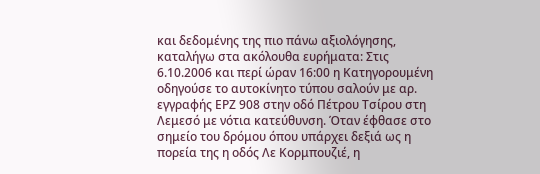και δεδομένης της πιο πάνω αξιολόγησης, καταλήγω στα ακόλουθα ευρήματα: Στις 6.10.2006 και περί ώραν 16:00 η Κατηγορουμένη οδηγούσε το αυτοκίνητο τύπου σαλούν με αρ. εγγραφής ΕΡΖ 908 στην οδό Πέτρου Τσίρου στη Λεμεσό με νότια κατεύθυνση. Όταν έφθασε στο σημείο του δρόμου όπου υπάρχει δεξιά ως η πορεία της η οδός Λε Κορμπουζιέ, η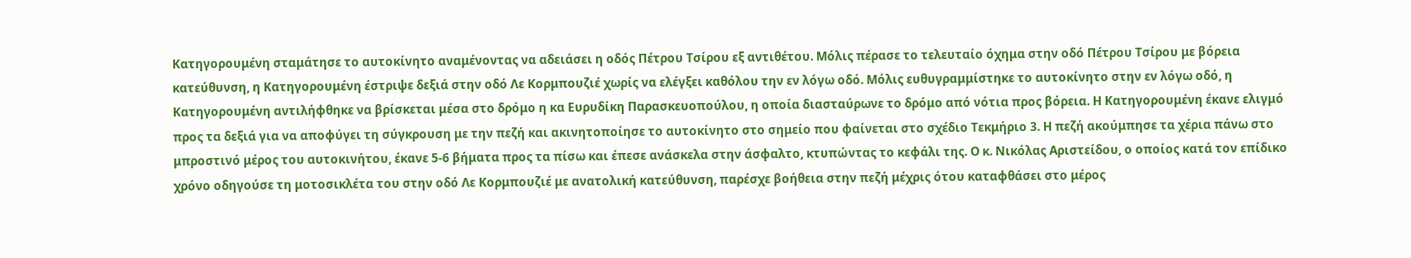Κατηγορουμένη σταμάτησε το αυτοκίνητο αναμένοντας να αδειάσει η οδός Πέτρου Τσίρου εξ αντιθέτου. Μόλις πέρασε το τελευταίο όχημα στην οδό Πέτρου Τσίρου με βόρεια κατεύθυνση, η Κατηγορουμένη έστριψε δεξιά στην οδό Λε Κορμπουζιέ χωρίς να ελέγξει καθόλου την εν λόγω οδό. Μόλις ευθυγραμμίστηκε το αυτοκίνητο στην εν λόγω οδό, η Κατηγορουμένη αντιλήφθηκε να βρίσκεται μέσα στο δρόμο η κα Ευρυδίκη Παρασκευοπούλου, η οποία διασταύρωνε το δρόμο από νότια προς βόρεια. Η Κατηγορουμένη έκανε ελιγμό προς τα δεξιά για να αποφύγει τη σύγκρουση με την πεζή και ακινητοποίησε το αυτοκίνητο στο σημείο που φαίνεται στο σχέδιο Τεκμήριο 3. Η πεζή ακούμπησε τα χέρια πάνω στο μπροστινό μέρος του αυτοκινήτου, έκανε 5-6 βήματα προς τα πίσω και έπεσε ανάσκελα στην άσφαλτο, κτυπώντας το κεφάλι της. Ο κ. Νικόλας Αριστείδου, ο οποίος κατά τον επίδικο χρόνο οδηγούσε τη μοτοσικλέτα του στην οδό Λε Κορμπουζιέ με ανατολική κατεύθυνση, παρέσχε βοήθεια στην πεζή μέχρις ότου καταφθάσει στο μέρος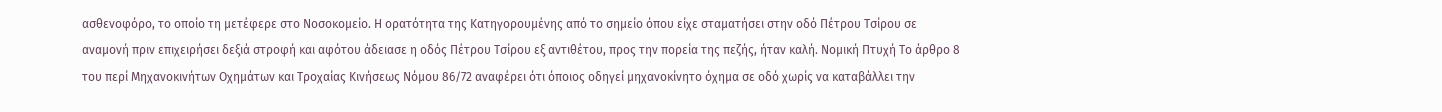ασθενοφόρο, το οποίο τη μετέφερε στο Νοσοκομείο. Η ορατότητα της Κατηγορουμένης από το σημείο όπου είχε σταματήσει στην οδό Πέτρου Τσίρου σε αναμονή πριν επιχειρήσει δεξιά στροφή και αφότου άδειασε η οδός Πέτρου Τσίρου εξ αντιθέτου, προς την πορεία της πεζής, ήταν καλή. Νομική Πτυχή Το άρθρο 8 του περί Μηχανοκινήτων Οχημάτων και Τροχαίας Κινήσεως Νόμου 86/72 αναφέρει ότι όποιος οδηγεί μηχανοκίνητο όχημα σε οδό χωρίς να καταβάλλει την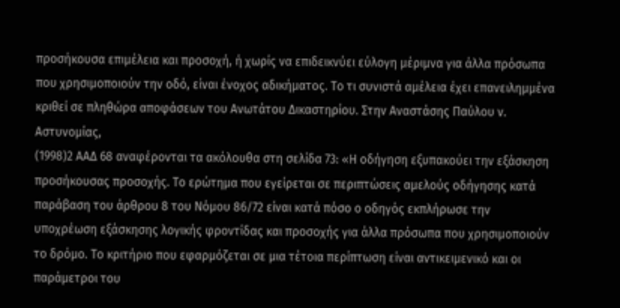προσήκουσα επιμέλεια και προσοχή, ή χωρίς να επιδεικνύει εύλογη μέριμνα για άλλα πρόσωπα που χρησιμοποιούν την οδό, είναι ένοχος αδικήματος. Το τι συνιστά αμέλεια έχει επανειλημμένα κριθεί σε πληθώρα αποφάσεων του Ανωτάτου Δικαστηρίου. Στην Αναστάσης Παύλου ν. Αστυνομίας,
(1998)2 ΑΑΔ 68 αναφέρονται τα ακόλουθα στη σελίδα 73: «Η οδήγηση εξυπακούει την εξάσκηση προσήκουσας προσοχής. Το ερώτημα που εγείρεται σε περιπτώσεις αμελούς οδήγησης κατά παράβαση του άρθρου 8 του Νόμου 86/72 είναι κατά πόσο ο οδηγός εκπλήρωσε την υποχρέωση εξάσκησης λογικής φροντίδας και προσοχής για άλλα πρόσωπα που χρησιμοποιούν το δρόμο. Το κριτήριο που εφαρμόζεται σε μια τέτοια περίπτωση είναι αντικειμενικό και οι παράμετροι του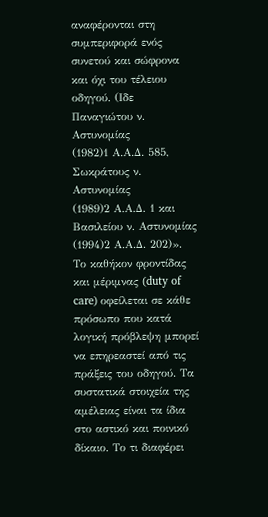αναφέρονται στη συμπεριφορά ενός συνετού και σώφρονα και όχι του τέλειου οδηγού. (Ιδε Παναγιώτου ν. Αστυνομίας
(1982)1 Α.Α.Δ. 585, Σωκράτους ν. Αστυνομίας
(1989)2 Α.Α.Δ. 1 και Βασιλείου ν. Αστυνομίας
(1994)2 Α.Α.Δ. 202)». Το καθήκον φροντίδας και μέριμνας (duty of care) οφείλεται σε κάθε πρόσωπο που κατά λογική πρόβλεψη μπορεί να επηρεαστεί από τις πράξεις του οδηγού. Τα συστατικά στοιχεία της αμέλειας είναι τα ίδια στο αστικό και ποινικό δίκαιο. Το τι διαφέρει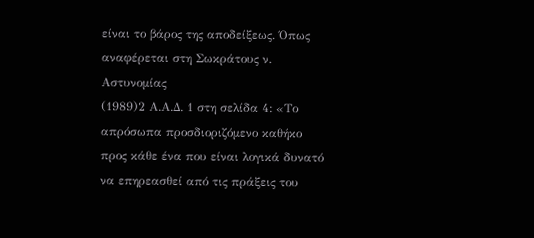είναι το βάρος της αποδείξεως. Όπως αναφέρεται στη Σωκράτους ν. Αστυνομίας
(1989)2 Α.Α.Δ. 1 στη σελίδα 4: «Το απρόσωπα προσδιοριζόμενο καθήκο προς κάθε ένα που είναι λογικά δυνατό να επηρεασθεί από τις πράξεις του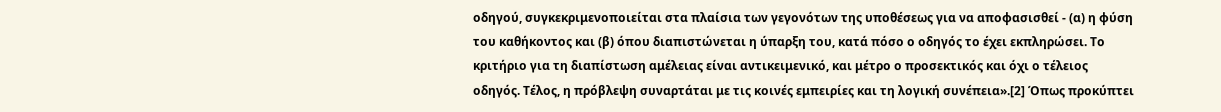οδηγού, συγκεκριμενοποιείται στα πλαίσια των γεγονότων της υποθέσεως για να αποφασισθεί - (α) η φύση του καθήκοντος και (β) όπου διαπιστώνεται η ύπαρξη του, κατά πόσο ο οδηγός το έχει εκπληρώσει. Το κριτήριο για τη διαπίστωση αμέλειας είναι αντικειμενικό, και μέτρο ο προσεκτικός και όχι ο τέλειος οδηγός. Τέλος, η πρόβλεψη συναρτάται με τις κοινές εμπειρίες και τη λογική συνέπεια».[2] Όπως προκύπτει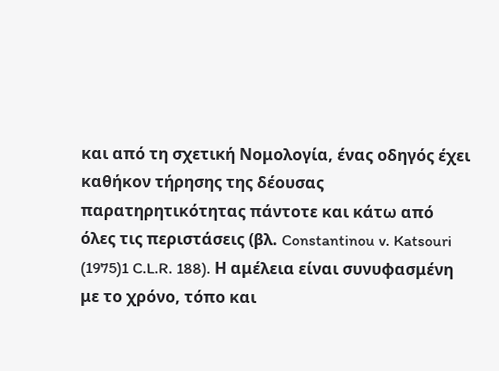και από τη σχετική Νομολογία, ένας οδηγός έχει καθήκον τήρησης της δέουσας παρατηρητικότητας πάντοτε και κάτω από όλες τις περιστάσεις (βλ. Constantinou v. Katsouri
(1975)1 C.L.R. 188). Η αμέλεια είναι συνυφασμένη με το χρόνο, τόπο και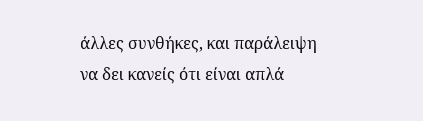άλλες συνθήκες, και παράλειψη να δει κανείς ότι είναι απλά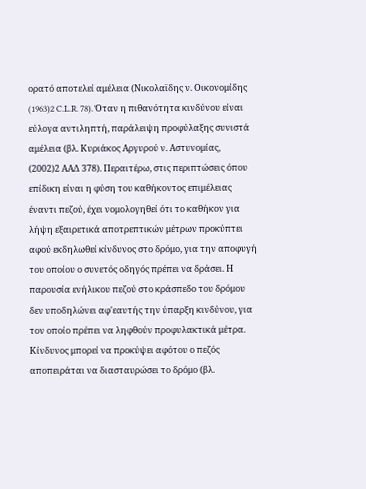ορατό αποτελεί αμέλεια (Νικολαϊδης ν. Οικονομίδης
(1963)2 C.L.R. 78). Όταν η πιθανότητα κινδύνου είναι εύλογα αντιληπτή, παράλειψη προφύλαξης συνιστά αμέλεια (βλ. Κυριάκος Αργυρού ν. Αστυνομίας,
(2002)2 ΑΑΔ 378). Περαιτέρω, στις περιπτώσεις όπου επίδικη είναι η φύση του καθήκοντος επιμέλειας έναντι πεζού, έχει νομολογηθεί ότι το καθήκον για λήψη εξαιρετικά αποτρεπτικών μέτρων προκύπτει αφού εκδηλωθεί κίνδυνος στο δρόμο, για την αποφυγή του οποίου ο συνετός οδηγός πρέπει να δράσει. Η παρουσία ενήλικου πεζού στο κράσπεδο του δρόμου δεν υποδηλώνει αφ'εαυτής την ύπαρξη κινδύνου, για τον οποίο πρέπει να ληφθούν προφυλακτικά μέτρα. Κίνδυνος μπορεί να προκύψει αφότου ο πεζός αποπειράται να διασταυρώσει το δρόμο (βλ.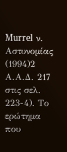Murrel ν. Αστυνομίας
(1994)2 Α.Α.Δ. 217 στις σελ. 223-4). Το ερώτημα που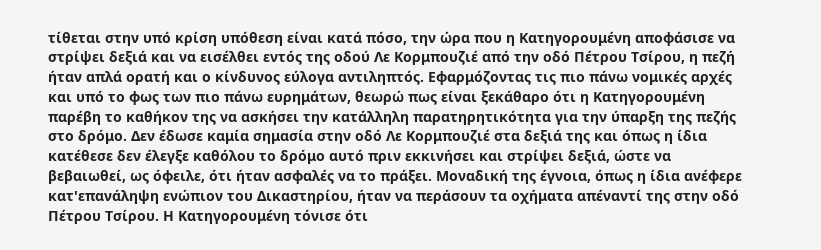τίθεται στην υπό κρίση υπόθεση είναι κατά πόσο, την ώρα που η Κατηγορουμένη αποφάσισε να στρίψει δεξιά και να εισέλθει εντός της οδού Λε Κορμπουζιέ από την οδό Πέτρου Τσίρου, η πεζή ήταν απλά ορατή και ο κίνδυνος εύλογα αντιληπτός. Εφαρμόζοντας τις πιο πάνω νομικές αρχές και υπό το φως των πιο πάνω ευρημάτων, θεωρώ πως είναι ξεκάθαρο ότι η Κατηγορουμένη παρέβη το καθήκον της να ασκήσει την κατάλληλη παρατηρητικότητα για την ύπαρξη της πεζής στο δρόμο. Δεν έδωσε καμία σημασία στην οδό Λε Κορμπουζιέ στα δεξιά της και όπως η ίδια κατέθεσε δεν έλεγξε καθόλου το δρόμο αυτό πριν εκκινήσει και στρίψει δεξιά, ώστε να βεβαιωθεί, ως όφειλε, ότι ήταν ασφαλές να το πράξει. Μοναδική της έγνοια, όπως η ίδια ανέφερε κατ'επανάληψη ενώπιον του Δικαστηρίου, ήταν να περάσουν τα οχήματα απέναντί της στην οδό Πέτρου Τσίρου. Η Κατηγορουμένη τόνισε ότι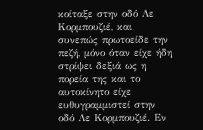κοίταξε στην οδό Λε Κορμπουζιέ, και συνεπώς πρωτοείδε την πεζή, μόνο όταν είχε ήδη στρίψει δεξιά ως η πορεία της και το αυτοκίνητο είχε ευθυγραμμιστεί στην οδό Λε Κορμπουζιέ. Εν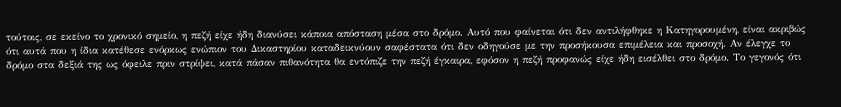τούτοις, σε εκείνο το χρονικό σημείο, η πεζή είχε ήδη διανύσει κάποια απόσταση μέσα στο δρόμο. Αυτό που φαίνεται ότι δεν αντιλήφθηκε η Κατηγορουμένη, είναι ακριβώς ότι αυτά που η ίδια κατέθεσε ενόρκως ενώπιον του Δικαστηρίου καταδεικνύουν σαφέστατα ότι δεν οδηγούσε με την προσήκουσα επιμέλεια και προσοχή. Αν έλεγχε το δρόμο στα δεξιά της ως όφειλε πριν στρίψει, κατά πάσαν πιθανότητα θα εντόπιζε την πεζή έγκαιρα, εφόσον η πεζή προφανώς είχε ήδη εισέλθει στο δρόμο. Το γεγονός ότι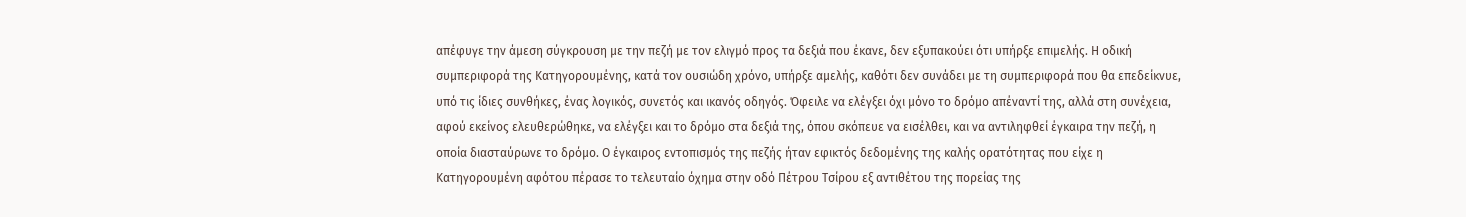απέφυγε την άμεση σύγκρουση με την πεζή με τον ελιγμό προς τα δεξιά που έκανε, δεν εξυπακούει ότι υπήρξε επιμελής. Η οδική συμπεριφορά της Κατηγορουμένης, κατά τον ουσιώδη χρόνο, υπήρξε αμελής, καθότι δεν συνάδει με τη συμπεριφορά που θα επεδείκνυε, υπό τις ίδιες συνθήκες, ένας λογικός, συνετός και ικανός οδηγός. Όφειλε να ελέγξει όχι μόνο το δρόμο απέναντί της, αλλά στη συνέχεια, αφού εκείνος ελευθερώθηκε, να ελέγξει και το δρόμο στα δεξιά της, όπου σκόπευε να εισέλθει, και να αντιληφθεί έγκαιρα την πεζή, η οποία διασταύρωνε το δρόμο. Ο έγκαιρος εντοπισμός της πεζής ήταν εφικτός δεδομένης της καλής ορατότητας που είχε η Κατηγορουμένη αφότου πέρασε το τελευταίο όχημα στην οδό Πέτρου Τσίρου εξ αντιθέτου της πορείας της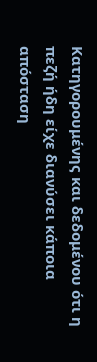Κατηγορουμένης και δεδομένου ότι η πεζή ήδη είχε διανύσει κάποια απόσταση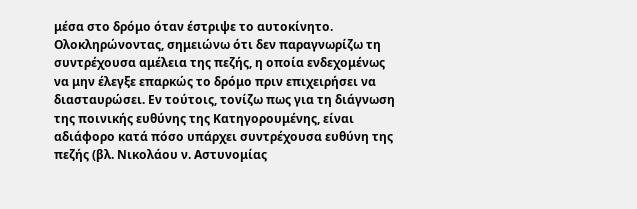μέσα στο δρόμο όταν έστριψε το αυτοκίνητο. Ολοκληρώνοντας, σημειώνω ότι δεν παραγνωρίζω τη συντρέχουσα αμέλεια της πεζής, η οποία ενδεχομένως να μην έλεγξε επαρκώς το δρόμο πριν επιχειρήσει να διασταυρώσει. Εν τούτοις, τονίζω πως για τη διάγνωση της ποινικής ευθύνης της Κατηγορουμένης, είναι αδιάφορο κατά πόσο υπάρχει συντρέχουσα ευθύνη της πεζής (βλ. Νικολάου ν. Αστυνομίας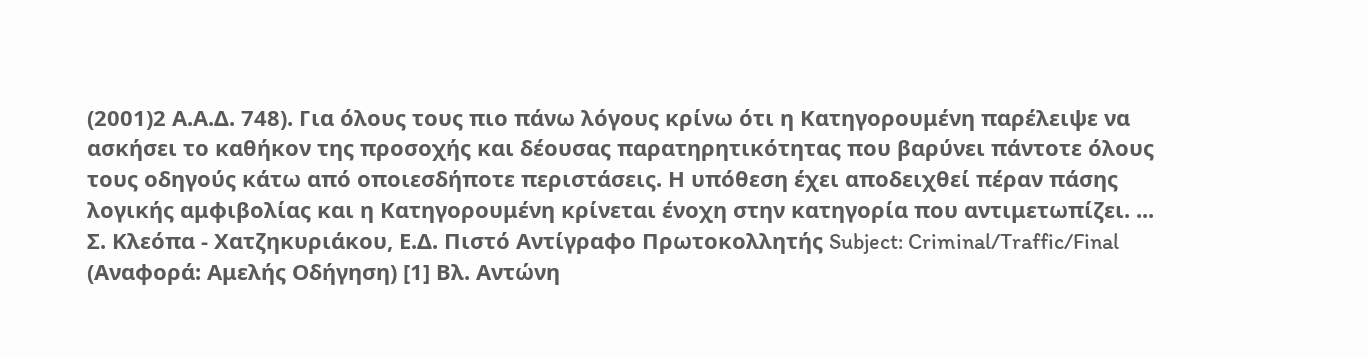(2001)2 Α.Α.Δ. 748). Για όλους τους πιο πάνω λόγους κρίνω ότι η Κατηγορουμένη παρέλειψε να ασκήσει το καθήκον της προσοχής και δέουσας παρατηρητικότητας που βαρύνει πάντοτε όλους τους οδηγούς κάτω από οποιεσδήποτε περιστάσεις. Η υπόθεση έχει αποδειχθεί πέραν πάσης λογικής αμφιβολίας και η Κατηγορουμένη κρίνεται ένοχη στην κατηγορία που αντιμετωπίζει. ... Σ. Κλεόπα - Χατζηκυριάκου, Ε.Δ. Πιστό Αντίγραφο Πρωτοκολλητής Subject: Criminal/Traffic/Final (Αναφορά: Αμελής Οδήγηση) [1] Βλ. Αντώνη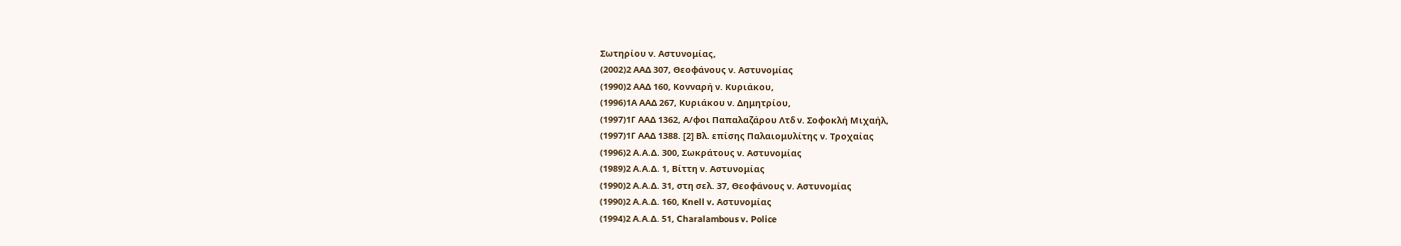Σωτηρίου ν. Αστυνομίας,
(2002)2 ΑΑΔ 307, Θεοφάνους ν. Αστυνομίας
(1990)2 ΑΑΔ 160, Κονναρή ν. Κυριάκου,
(1996)1Α ΑΑΔ 267, Κυριάκου ν. Δημητρίου,
(1997)1Γ ΑΑΔ 1362, Α/φοι Παπαλαζάρου Λτδ ν. Σοφοκλή Μιχαήλ,
(1997)1Γ ΑΑΔ 1388. [2] Βλ. επίσης Παλαιομυλίτης ν. Τροχαίας
(1996)2 Α.Α.Δ. 300, Σωκράτους ν. Αστυνομίας
(1989)2 Α.Α.Δ. 1, Βίττη ν. Αστυνομίας
(1990)2 Α.Α.Δ. 31, στη σελ. 37, Θεοφάνους ν. Αστυνομίας
(1990)2 Α.Α.Δ. 160, Knell v. Αστυνομίας
(1994)2 Α.Α.Δ. 51, Charalambous v. Police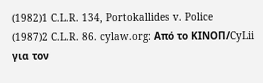(1982)1 C.L.R. 134, Portokallides v. Police
(1987)2 C.L.R. 86. cylaw.org: Από το ΚΙΝOΠ/CyLii για τον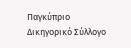Παγκύπριο Δικηγορικό Σύλλογο